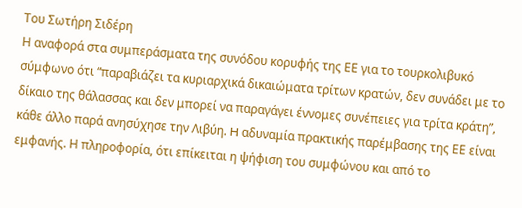Του Σωτήρη Σιδέρη
Η αναφορά στα συμπεράσματα της συνόδου κορυφής της ΕΕ για το τουρκολιβυκό σύμφωνο ότι “παραβιάζει τα κυριαρχικά δικαιώματα τρίτων κρατών, δεν συνάδει με το δίκαιο της θάλασσας και δεν μπορεί να παραγάγει έννομες συνέπειες για τρίτα κράτη”, κάθε άλλο παρά ανησύχησε την Λιβύη. H αδυναμία πρακτικής παρέμβασης της ΕΕ είναι εμφανής. Η πληροφορία, ότι επίκειται η ψήφιση του συμφώνου και από το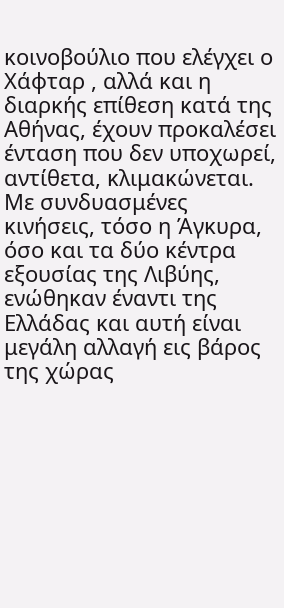κοινοβούλιο που ελέγχει ο Χάφταρ , αλλά και η διαρκής επίθεση κατά της Αθήνας, έχουν προκαλέσει ένταση που δεν υποχωρεί, αντίθετα, κλιμακώνεται.
Με συνδυασμένες κινήσεις, τόσο η Άγκυρα, όσο και τα δύο κέντρα εξουσίας της Λιβύης, ενώθηκαν έναντι της Ελλάδας και αυτή είναι μεγάλη αλλαγή εις βάρος της χώρας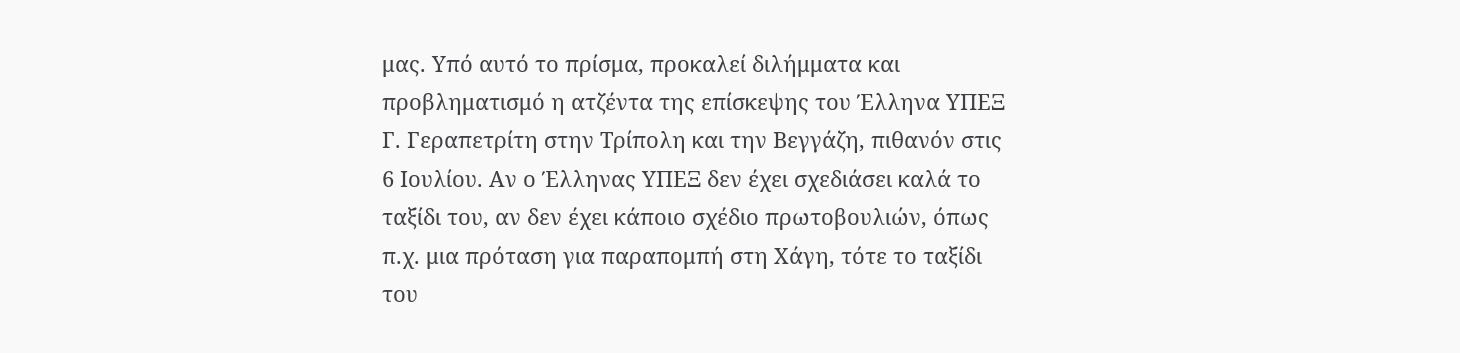μας. Υπό αυτό το πρίσμα, προκαλεί διλήμματα και προβληματισμό η ατζέντα της επίσκεψης του Έλληνα ΥΠΕΞ Γ. Γεραπετρίτη στην Τρίπολη και την Βεγγάζη, πιθανόν στις 6 Ιουλίου. Αν ο Έλληνας ΥΠΕΞ δεν έχει σχεδιάσει καλά το ταξίδι του, αν δεν έχει κάποιο σχέδιο πρωτοβουλιών, όπως π.χ. μια πρόταση για παραπομπή στη Χάγη, τότε το ταξίδι του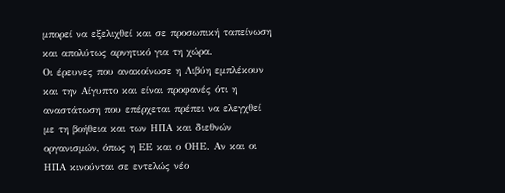μπορεί να εξελιχθεί και σε προσωπική ταπείνωση και απολύτως αρνητικό για τη χώρα.
Οι έρευνες που ανακοίνωσε η Λιβύη εμπλέκουν και την Αίγυπτο και είναι προφανές ότι η αναστάτωση που επέρχεται πρέπει να ελεγχθεί με τη βοήθεια και των ΗΠΑ και διεθνών οργανισμών, όπως η ΕΕ και ο ΟΗΕ. Αν και οι ΗΠΑ κινούνται σε εντελώς νέο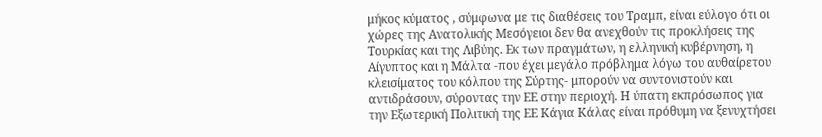μήκος κύματος , σύμφωνα με τις διαθέσεις του Τραμπ, είναι εύλογο ότι οι χώρες της Ανατολικής Μεσόγειοι δεν θα ανεχθούν τις προκλήσεις της Τουρκίας και της Λιβύης. Εκ των πραγμάτων, η ελληνική κυβέρνηση, η Αίγυπτος και η Μάλτα -που έχει μεγάλο πρόβλημα λόγω του αυθαίρετου κλεισίματος του κόλπου της Σύρτης- μπορούν να συντονιστούν και αντιδράσουν, σύροντας την ΕΕ στην περιοχή. Η ύπατη εκπρόσωπος για την Εξωτερική Πολιτική της ΕΕ Κάγια Κάλας είναι πρόθυμη να ξενυχτήσει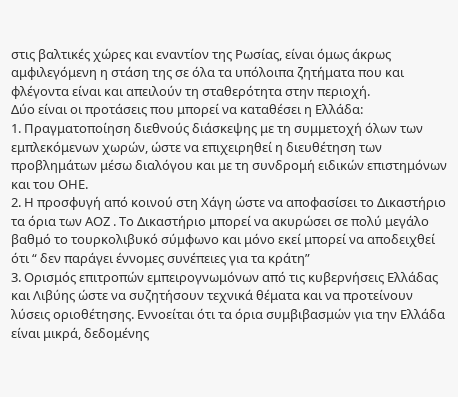στις βαλτικές χώρες και εναντίον της Ρωσίας, είναι όμως άκρως αμφιλεγόμενη η στάση της σε όλα τα υπόλοιπα ζητήματα που και φλέγοντα είναι και απειλούν τη σταθερότητα στην περιοχή.
Δύο είναι οι προτάσεις που μπορεί να καταθέσει η Ελλάδα:
1. Πραγματοποίηση διεθνούς διάσκεψης με τη συμμετοχή όλων των εμπλεκόμενων χωρών, ώστε να επιχειρηθεί η διευθέτηση των προβλημάτων μέσω διαλόγου και με τη συνδρομή ειδικών επιστημόνων και του ΟΗΕ.
2. Η προσφυγή από κοινού στη Χάγη ώστε να αποφασίσει το Δικαστήριο τα όρια των ΑΟΖ . Το Δικαστήριο μπορεί να ακυρώσει σε πολύ μεγάλο βαθμό το τουρκολιβυκό σύμφωνο και μόνο εκεί μπορεί να αποδειχθεί ότι “ δεν παράγει έννομες συνέπειες για τα κράτη”
3. Ορισμός επιτροπών εμπειρογνωμόνων από τις κυβερνήσεις Ελλάδας και Λιβύης ώστε να συζητήσουν τεχνικά θέματα και να προτείνουν λύσεις οριοθέτησης. Εννοείται ότι τα όρια συμβιβασμών για την Ελλάδα είναι μικρά, δεδομένης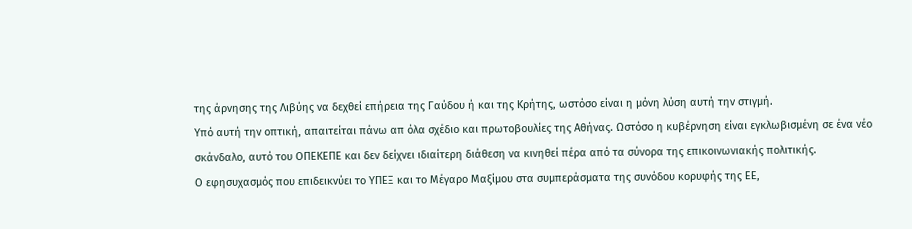της άρνησης της Λιβύης να δεχθεί επήρεια της Γαύδου ή και της Κρήτης, ωστόσο είναι η μόνη λύση αυτή την στιγμή.
Υπό αυτή την οπτική, απαιτείται πάνω απ όλα σχέδιο και πρωτοβουλίες της Αθήνας. Ωστόσο η κυβέρνηση είναι εγκλωβισμένη σε ένα νέο σκάνδαλο, αυτό του ΟΠΕΚΕΠΕ και δεν δείχνει ιδιαίτερη διάθεση να κινηθεί πέρα από τα σύνορα της επικοινωνιακής πολιτικής.
Ο εφησυχασμός που επιδεικνύει το ΥΠΕΞ και το Μέγαρο Μαξίμου στα συμπεράσματα της συνόδου κορυφής της ΕΕ,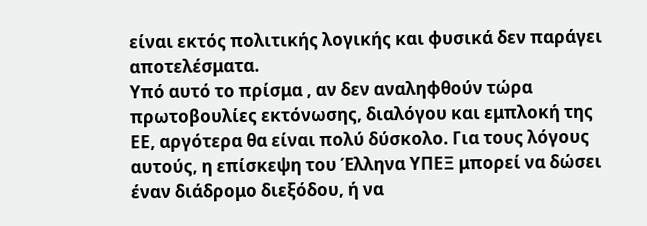είναι εκτός πολιτικής λογικής και φυσικά δεν παράγει αποτελέσματα.
Υπό αυτό το πρίσμα , αν δεν αναληφθούν τώρα πρωτοβουλίες εκτόνωσης, διαλόγου και εμπλοκή της ΕΕ, αργότερα θα είναι πολύ δύσκολο. Για τους λόγους αυτούς, η επίσκεψη του Έλληνα ΥΠΕΞ μπορεί να δώσει έναν διάδρομο διεξόδου, ή να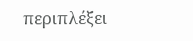περιπλέξει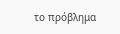το πρόβλημα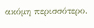ακόμη περισσότερο.